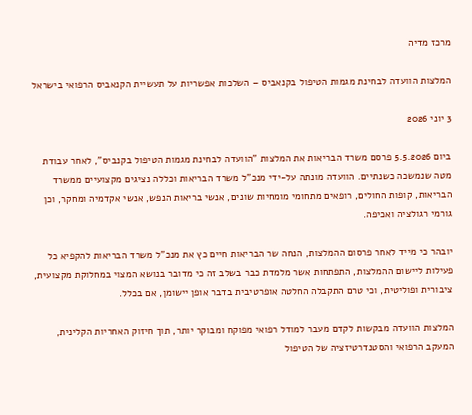מרכז מדיה

המלצות הוועדה לבחינת מגמות הטיפול בקנאביס – השלכות אפשריות על תעשיית הקנאביס הרפואי בישראל

3 יוני 2026

ביום 5.5.2026 פרסם משרד הבריאות את המלצות "הוועדה לבחינת מגמות הטיפול בקנביס", לאחר עבודת מטה שנמשכה כשנתיים. הוועדה מונתה על-ידי מנכ"ל משרד הבריאות וכללה נציגים מקצועיים ממשרד הבריאות, קופות החולים, רופאים מתחומי מומחיות שונים, אנשי בריאות הנפש, אנשי אקדמיה ומחקר, וכן גורמי רגולציה ואכיפה.

יובהר כי מייד לאחר פרסום ההמלצות, הנחה שר הבריאות חיים כץ את מנכ"ל משרד הבריאות להקפיא כל פעילות ליישום ההמלצות, התפתחות אשר מלמדת כבר בשלב זה כי מדובר בנושא המצוי במחלוקת מקצועית, ציבורית ופוליטית, וכי טרם התקבלה החלטה אופרטיבית בדבר אופן יישומן, אם בכלל.

המלצות הוועדה מבקשות לקדם מעבר למודל רפואי מפוקח ומבוקר יותר, תוך חיזוק האחריות הקלינית, המעקב הרפואי והסטנדרטיזציה של הטיפול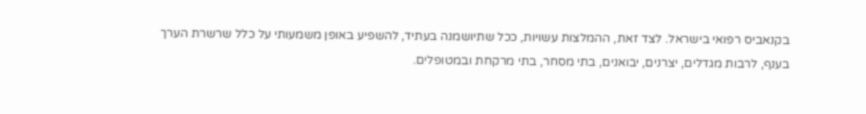בקנאביס רפואי בישראל. לצד זאת, ההמלצות עשויות, ככל שתיושמנה בעתיד, להשפיע באופן משמעותי על כלל שרשרת הערך בענף, לרבות מגדלים, יצרנים, יבואנים, בתי מסחר, בתי מרקחת ובמטופלים.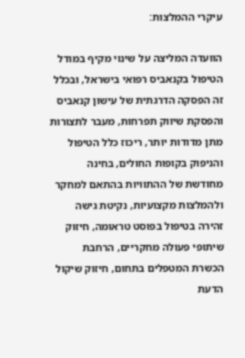עיקרי ההמלצות:

הוועדה המליצה על שינוי מקיף במודל הטיפול בקנאביס רפואי בישראל, ובכלל זה הפסקה הדרגתית של עישון קנאביס והפסקת שיווק תפרחות, מעבר לתצורות מתן מדודות יותר, ריכוז כלל הטיפול והניפוק בקופות החולים, בחינה מחודשת של ההתוויות בהתאם למחקר ולהמלצות מקצועיות, נקיטת גישה זהירה בטיפול בפוסט טראומה, חיזוק שיתופי פעולה מחקריים, הרחבת הכשרת המטפלים בתחום, חיזוק שיקול הדעת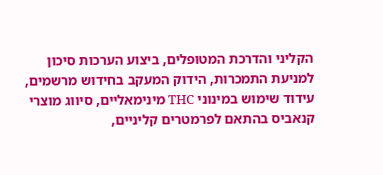הקליני והדרכת המטופלים, ביצוע הערכות סיכון למניעת התמכרות, הידוק המעקב בחידוש מרשמים, עידוד שימוש במינוני THC מינימאליים, סיווג מוצרי קנאביס בהתאם לפרמטרים קליניים,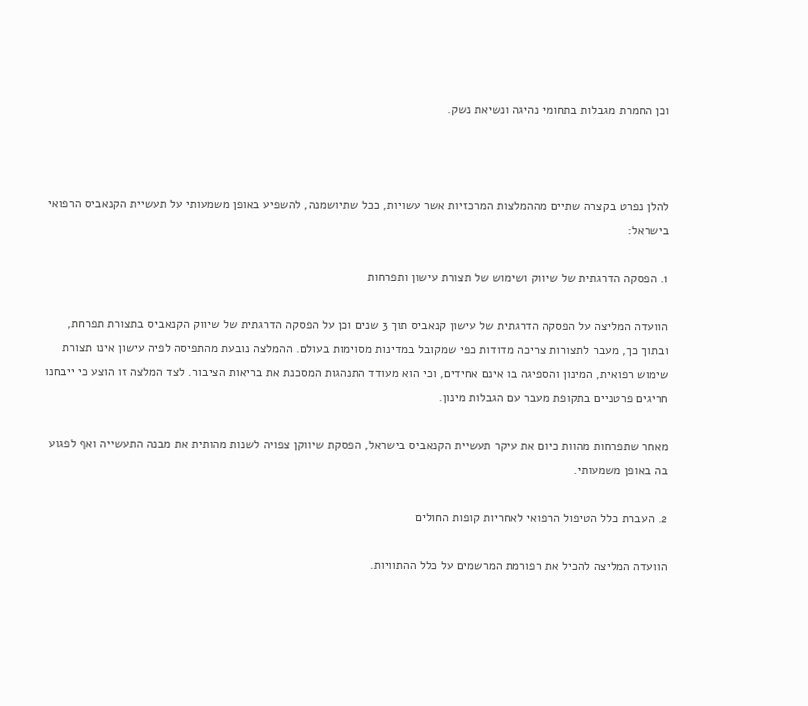וכן החמרת מגבלות בתחומי נהיגה ונשיאת נשק.



להלן נפרט בקצרה שתיים מההמלצות המרכזיות אשר עשויות, ככל שתיושמנה, להשפיע באופן משמעותי על תעשיית הקנאביס הרפואי בישראל:

1. הפסקה הדרגתית של שיווק ושימוש של תצורת עישון ותפרחות

הוועדה המליצה על הפסקה הדרגתית של עישון קנאביס תוך 3 שנים וכן על הפסקה הדרגתית של שיווק הקנאביס בתצורת תפרחת, ובתוך כך, מעבר לתצורות צריכה מדודות כפי שמקובל במדינות מסוימות בעולם. ההמלצה נובעת מהתפיסה לפיה עישון אינו תצורת שימוש רפואית, המינון והספיגה בו אינם אחידים, וכי הוא מעודד התנהגות המסכנת את בריאות הציבור. לצד המלצה זו הוצע כי ייבחנו חריגים פרטניים בתקופת מעבר עם הגבלות מינון.

מאחר שתפרחות מהוות כיום את עיקר תעשיית הקנאביס בישראל, הפסקת שיווקן צפויה לשנות מהותית את מבנה התעשייה ואף לפגוע בה באופן משמעותי.

2. העברת כלל הטיפול הרפואי לאחריות קופות החולים

הוועדה המליצה להכיל את רפורמת המרשמים על כלל ההתוויות.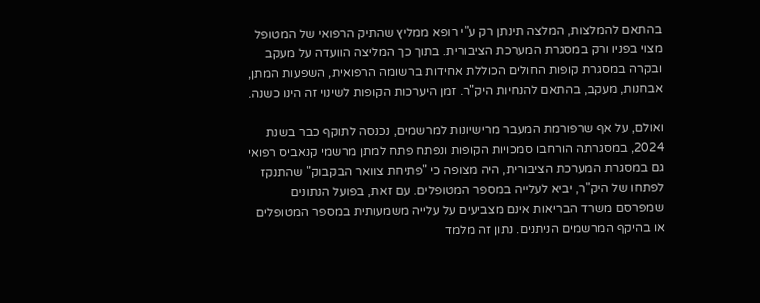בהתאם להמלצות, המלצה תינתן רק ע"י רופא ממליץ שהתיק הרפואי של המטופל מצוי בפניו ורק במסגרת המערכת הציבורית. בתוך כך המליצה הוועדה על מעקב ובקרה במסגרת קופות החולים הכוללת אחידות ברשומה הרפואית, השפעות המתן, אבחנות, מעקב, בהתאם להנחיות היק"ר. זמן היערכות הקופות לשינוי זה הינו כשנה.

ואולם, על אף שרפורמת המעבר מרישיונות למרשמים, נכנסה לתוקף כבר בשנת 2024, במסגרתה הורחבו סמכויות הקופות ונפתח פתח למתן מרשמי קנאביס רפואי גם במסגרת המערכת הציבורית, היה מצופה כי "פתיחת צוואר הבקבוק" שהתנקז לפתחו של היק"ר, יביא לעלייה במספר המטופלים. עם זאת, בפועל הנתונים שמפרסם משרד הבריאות אינם מצביעים על עלייה משמעותית במספר המטופלים או בהיקף המרשמים הניתנים. נתון זה מלמד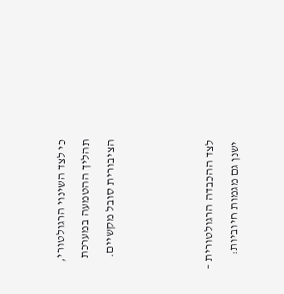כי לצד השינוי הרגולטורי, תהליך ההטמעה במערכת הציבורית סובל מקשיים.



לצד ההכבדה הרגולטורית – ישנן גם מגמות חיוביות: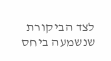לצד הביקורת שנשמעה ביחס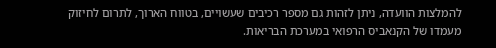להמלצות הוועדה, ניתן לזהות גם מספר רכיבים שעשויים, בטווח הארוך, לתרום לחיזוק מעמדו של הקנאביס הרפואי במערכת הבריאות.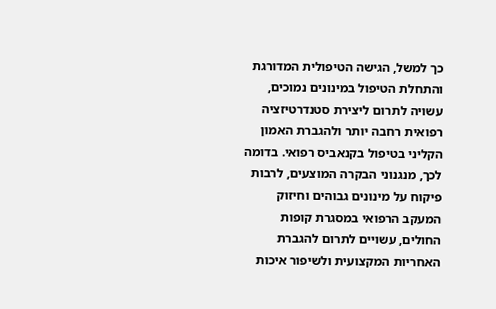כך למשל, הגישה הטיפולית המדורגת והתחלת הטיפול במינונים נמוכים, עשויה לתרום ליצירת סטנדרטיזציה רפואית רחבה יותר ולהגברת האמון הקליני בטיפול בקנאביס רפואי. בדומה לכך, מנגנוני הבקרה המוצעים, לרבות פיקוח על מינונים גבוהים וחיזוק המעקב הרפואי במסגרת קופות החולים, עשויים לתרום להגברת האחריות המקצועית ולשיפור איכות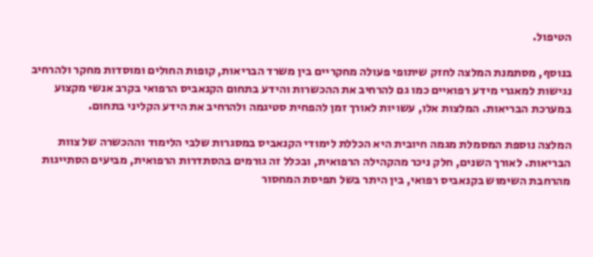הטיפול.

בנוסף, מסתמנת המלצה לחזק שיתופי פעולה מחקריים בין משרד הבריאות, קופות החולים ומוסדות מחקר ולהרחיב נגישות למאגרי מידע רפואיים כמו גם להרחיב את ההכשרות והידע בתחום הקנאביס הרפואי בקרב אנשי מקצוע במערכת הבריאות. המלצות אלו, עשויות לאורך זמן להפחית סטיגמה ולהרחיב את הידע הקליני בתחום.

המלצה נוספת המסמלת מגמה חיובית היא הכללת לימודי הקנאביס במסגרות שלבי הלימוד וההכשרה של צוות הבריאות. לאורך השנים, חלק ניכר מהקהילה הרפואית, ובכלל זה גורמים בהסתדרות הרפואית, מביעים הסתייגות מהרחבת השימוש בקנאביס רפואי, בין היתר בשל תפיסת המחסור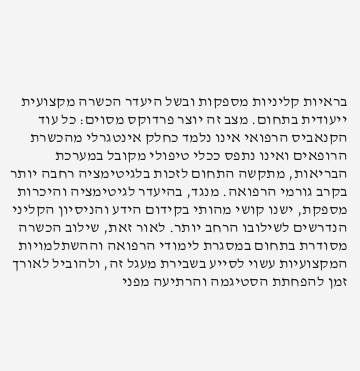בראיות קליניות מספקות ובשל היעדר הכשרה מקצועית ייעודית בתחום. מצב זה יוצר פרדוקס מסוים: כל עוד הקנאביס הרפואי אינו נלמד כחלק אינטגרלי מהכשרת הרופאים ואינו נתפס ככלי טיפולי מקובל במערכת הבריאות, מתקשה התחום לזכות בלגיטימציה רחבה יותר בקרב גורמי הרפואה. מנגד, בהיעדר לגיטימציה והיכרות מספקת, ישנו קושי מהותי בקידום הידע והניסיון הקליני הנדרשים לשילובו הרחב יותר. לאור זאת, שילוב הכשרה מסודרת בתחום במסגרת לימודי הרפואה וההשתלמויות המקצועיות עשוי לסייע בשבירת מעגל זה, ולהוביל לאורך זמן להפחתת הסטיגמה והרתיעה מפני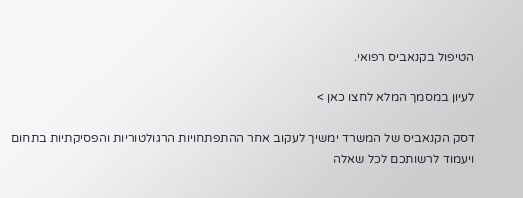הטיפול בקנאביס רפואי.

לעיון במסמך המלא לחצו כאן >

דסק הקנאביס של המשרד ימשיך לעקוב אחר ההתפתחויות הרגולטוריות והפסיקתיות בתחום ויעמוד לרשותכם לכל שאלה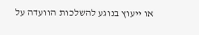או ייעוץ בנוגע להשלכות הוועדה על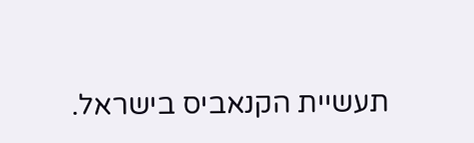תעשיית הקנאביס בישראל.